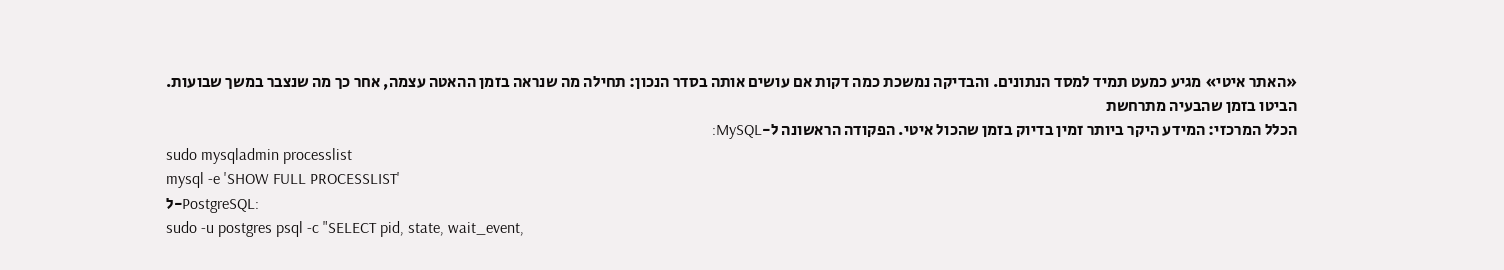«האתר איטי» מגיע כמעט תמיד למסד הנתונים. והבדיקה נמשכת כמה דקות אם עושים אותה בסדר הנכון: תחילה מה שנראה בזמן ההאטה עצמה, אחר כך מה שנצבר במשך שבועות.
הביטו בזמן שהבעיה מתרחשת
הכלל המרכזי: המידע היקר ביותר זמין בדיוק בזמן שהכול איטי. הפקודה הראשונה ל-MySQL:
sudo mysqladmin processlist
mysql -e 'SHOW FULL PROCESSLIST'
ל-PostgreSQL:
sudo -u postgres psql -c "SELECT pid, state, wait_event,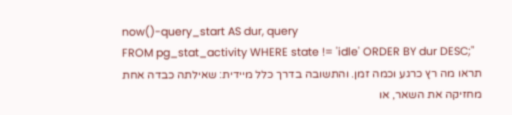now()-query_start AS dur, query
FROM pg_stat_activity WHERE state != 'idle' ORDER BY dur DESC;"
תראו מה רץ כרגע וכמה זמן. והתשובה בדרך כלל מיידית: שאילתה כבדה אחת מחזיקה את השאר, או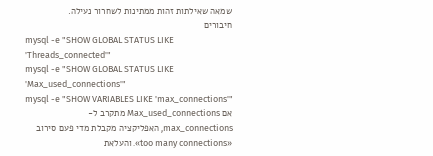שמאה שאילתות זהות ממתינות לשחרור נעילה.
חיבורים
mysql -e "SHOW GLOBAL STATUS LIKE 'Threads_connected'"
mysql -e "SHOW GLOBAL STATUS LIKE 'Max_used_connections'"
mysql -e "SHOW VARIABLES LIKE 'max_connections'"
אם Max_used_connections מתקרב ל-max_connections, האפליקציה מקבלת מדי פעם סירוב «too many connections». והעלאת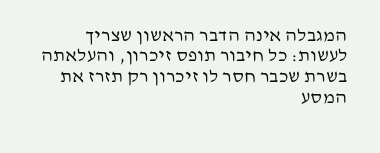המגבלה אינה הדבר הראשון שצריך לעשות: כל חיבור תופס זיכרון, והעלאתה בשרת שכבר חסר לו זיכרון רק תזרז את המסע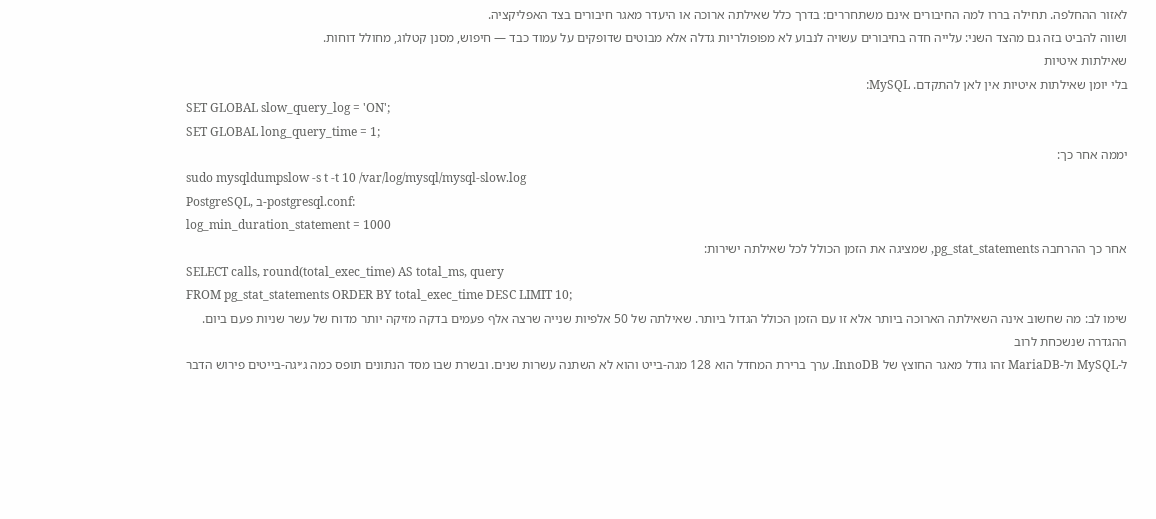לאזור ההחלפה. תחילה בררו למה החיבורים אינם משתחררים: בדרך כלל שאילתה ארוכה או היעדר מאגר חיבורים בצד האפליקציה.
ושווה להביט בזה גם מהצד השני: עלייה חדה בחיבורים עשויה לנבוע לא מפופולריות גדלה אלא מבוטים שדופקים על עמוד כבד — חיפוש, מסנן קטלוג, מחולל דוחות.
שאילתות איטיות
בלי יומן שאילתות איטיות אין לאן להתקדם. MySQL:
SET GLOBAL slow_query_log = 'ON';
SET GLOBAL long_query_time = 1;
יממה אחר כך:
sudo mysqldumpslow -s t -t 10 /var/log/mysql/mysql-slow.log
PostgreSQL, ב-postgresql.conf:
log_min_duration_statement = 1000
אחר כך ההרחבה pg_stat_statements, שמציגה את הזמן הכולל לכל שאילתה ישירות:
SELECT calls, round(total_exec_time) AS total_ms, query
FROM pg_stat_statements ORDER BY total_exec_time DESC LIMIT 10;
שימו לב: מה שחשוב אינה השאילתה הארוכה ביותר אלא זו עם הזמן הכולל הגדול ביותר. שאילתה של 50 אלפיות שנייה שרצה אלף פעמים בדקה מזיקה יותר מדוח של עשר שניות פעם ביום.
ההגדרה שנשכחת לרוב
ל-MySQL ול-MariaDB זהו גודל מאגר החוצץ של InnoDB. ערך ברירת המחדל הוא 128 מגה-בייט והוא לא השתנה עשרות שנים. ובשרת שבו מסד הנתונים תופס כמה ג׳יגה-בייטים פירוש הדבר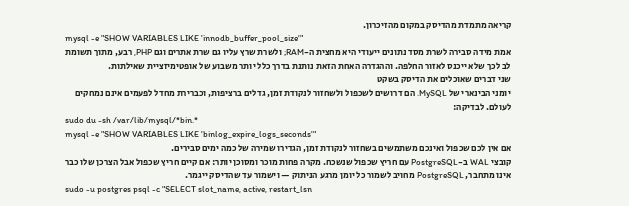קריאה מתמדת מהדיסק במקום מהזיכרון.
mysql -e "SHOW VARIABLES LIKE 'innodb_buffer_pool_size'"
אמת מידה סבירה לשרת מסד נתונים ייעודי היא מחצית ה-RAM; ולשרת שרץ עליו גם שרת אתרים וגם PHP, רבע, מתוך תשומת לב לכך שלא ייכנס לאזור החלפה. וההגדרה האחת הזאת נותנת בדרך כלל יותר משבוע של אופטימיזציית שאילתות.
שני דברים שאוכלים את הדיסק בשקט
יומני הבינארי של MySQL. הם דרושים לשכפול ולשחזור לנקודת זמן, גדלים ברציפות, וכברירת מחדל לפעמים אינם נמחקים לעולם. לבדיקה:
sudo du -sh /var/lib/mysql/*bin.*
mysql -e "SHOW VARIABLES LIKE 'binlog_expire_logs_seconds'"
אם אין לכם שכפול ואינכם משתמשים בשחזור לנקודת זמן, הגדירו שמירה של כמה ימים סבירים.
קובצי WAL ב-PostgreSQL עם חריץ שכפול שנשכח. מקרה פחות מוכר ומסוכן יותר: אם קיים חריץ שכפול אבל הצרכן שלו כבר אינו מתחבר, PostgreSQL מחויב לשמור כל יומן מרגע הניתוק — וישמור עד שהדיסק ייגמר.
sudo -u postgres psql -c "SELECT slot_name, active, restart_lsn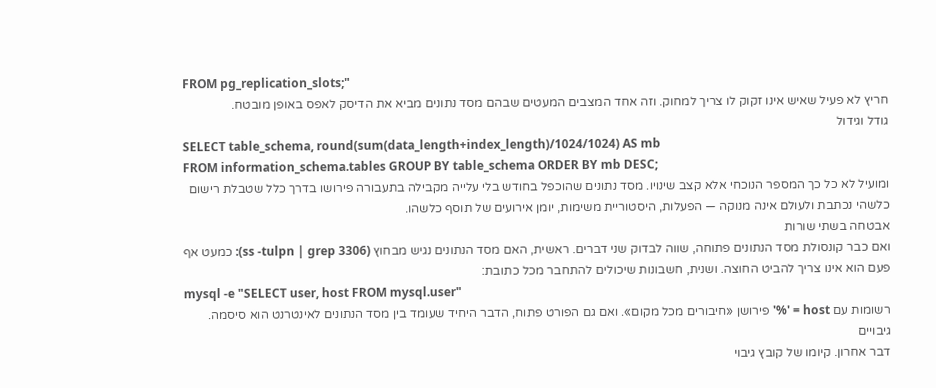FROM pg_replication_slots;"
חריץ לא פעיל שאיש אינו זקוק לו צריך למחוק. וזה אחד המצבים המעטים שבהם מסד נתונים מביא את הדיסק לאפס באופן מובטח.
גודל וגידול
SELECT table_schema, round(sum(data_length+index_length)/1024/1024) AS mb
FROM information_schema.tables GROUP BY table_schema ORDER BY mb DESC;
ומועיל לא כל כך המספר הנוכחי אלא קצב שינויו. מסד נתונים שהוכפל בחודש בלי עלייה מקבילה בתעבורה פירושו בדרך כלל שטבלת רישום כלשהי נכתבת ולעולם אינה מנוקה — הפעלות, היסטוריית משימות, יומן אירועים של תוסף כלשהו.
אבטחה בשתי שורות
ואם כבר קונסולת מסד הנתונים פתוחה, שווה לבדוק שני דברים. ראשית, האם מסד הנתונים נגיש מבחוץ (ss -tulpn | grep 3306): כמעט אף פעם הוא אינו צריך להביט החוצה. ושנית, חשבונות שיכולים להתחבר מכל כתובת:
mysql -e "SELECT user, host FROM mysql.user"
רשומות עם host = '%' פירושן «חיבורים מכל מקום». ואם גם הפורט פתוח, הדבר היחיד שעומד בין מסד הנתונים לאינטרנט הוא סיסמה.
גיבויים
דבר אחרון. קיומו של קובץ גיבוי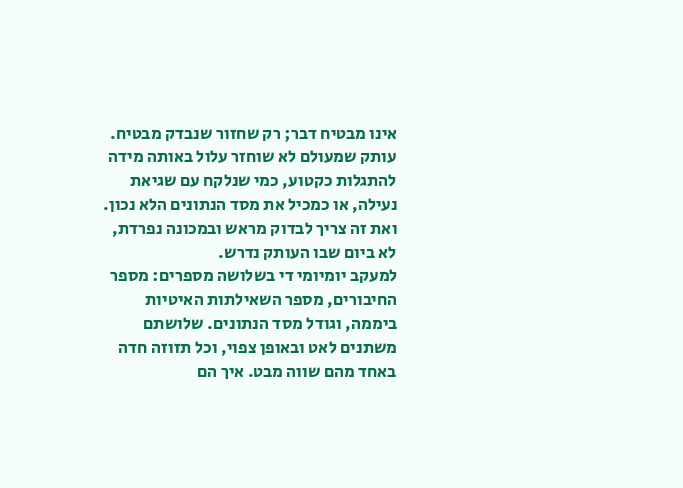אינו מבטיח דבר; רק שחזור שנבדק מבטיח. עותק שמעולם לא שוחזר עלול באותה מידה להתגלות כקטוע, כמי שנלקח עם שגיאת נעילה, או כמכיל את מסד הנתונים הלא נכון. ואת זה צריך לבדוק מראש ובמכונה נפרדת, לא ביום שבו העותק נדרש.
למעקב יומיומי די בשלושה מספרים: מספר החיבורים, מספר השאילתות האיטיות ביממה, וגודל מסד הנתונים. שלושתם משתנים לאט ובאופן צפוי, וכל תזוזה חדה באחד מהם שווה מבט. איך הם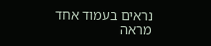נראים בעמוד אחד מראה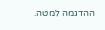ההדגמה למטה.